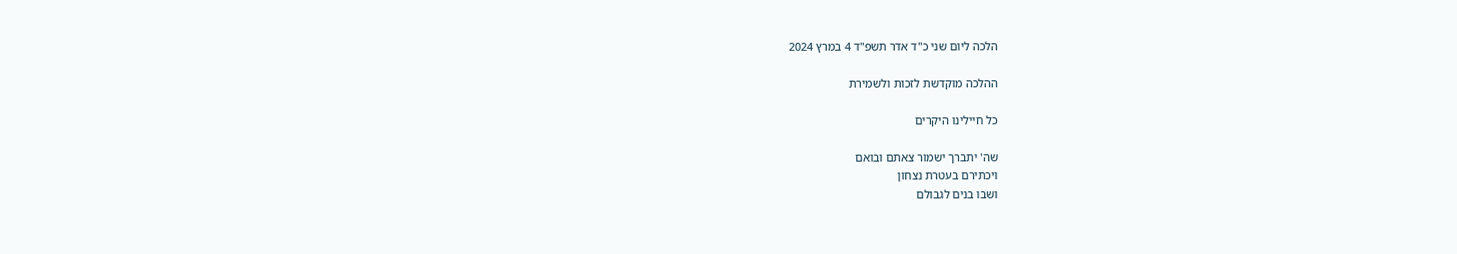הלכה ליום שני כ"ד אדר תשפ"ד 4 במרץ 2024

ההלכה מוקדשת לזכות ולשמירת

כל חיילינו היקרים

שה' יתברך ישמור צאתם ובואם
ויכתירם בעטרת נצחון
ושבו בנים לגבולם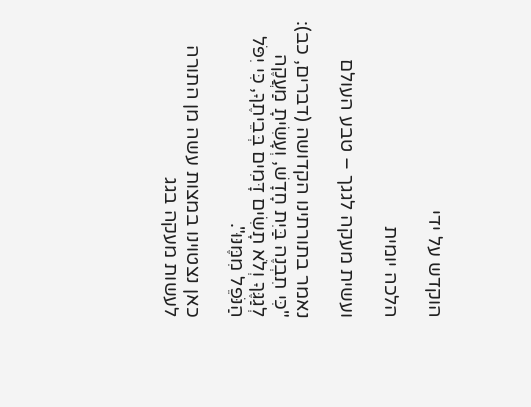הוקדש על ידי

הלכה יומית

ועשית מעקה לגגך – טבע העולם

נאמר בתורתינו הקדושה (דברים, כב): "כִּי תִבְנֶה בַּיִת חָדָשׁ, וְעָשִׂיתָ מַעֲקֶה לְגַגֶּךָ וְלֹא תָשִׂים דָּמִים בְּבֵיתֶךָ, כִּי יִפֹּל הַנֹּפֵל מִמֶּנּוּ".

כאן נצטוינו במצות עשה מן התורה לעשות מעקה בגג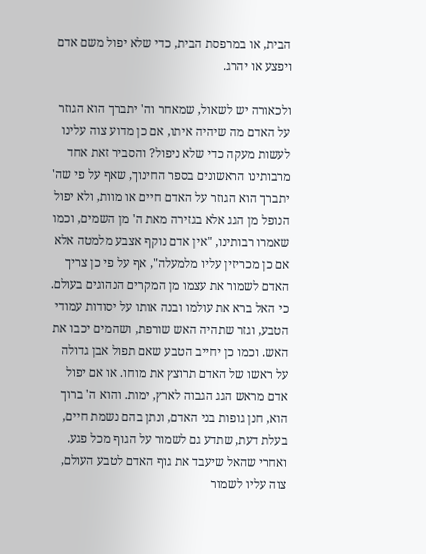הבית, או במרפסת הבית, כדי שלא יפול משם אדם ויפצע או יהרג.

ולכאורה יש לשאול, שמאחר וה' יתברך הוא הגוזר על האדם מה שיהיה איתו, אם כן מדוע צוה עלינו לעשות מעקה כדי שלא ניפול? והסביר זאת אחד מרבותינו הראשונים בספר החינוך, שאף על פי שה' יתברך הוא הגוזר על האדם חיים או מוות, ולא יפול הנופל מן הגג אלא בגזירה מאת ה' מן השמים, וכמו שאמרו רבותינו, "אין אדם נוקף אצבע מלמטה אלא אם כן מכריזין עליו מלמעלה", אף על פי כן צריך האדם לשמור את עצמו מן המקרים הנהוגים בעולם. כי האל ברא את עולמו ובנה אותו על יסודות עמודי הטבע, וגזר שתהיה האש שורפת, ושהמים יכבו את האש. וכמו כן יחייב הטבע שאם תפול אבן גדולה על ראשו של האדם תרוצץ את מוחו. או אם יפול אדם מראש הגג הגבוה לארץ, ימות. והוא ה' ברוך הוא, חנן גופות בני האדם, ונתן בהם נשמת חיים, בעלת דעת, שתדע גם לשמור על הגוף מכל פגע. ואחרי שהאל שיעבד את גוף האדם לטבע העולם, צוה עליו לשמור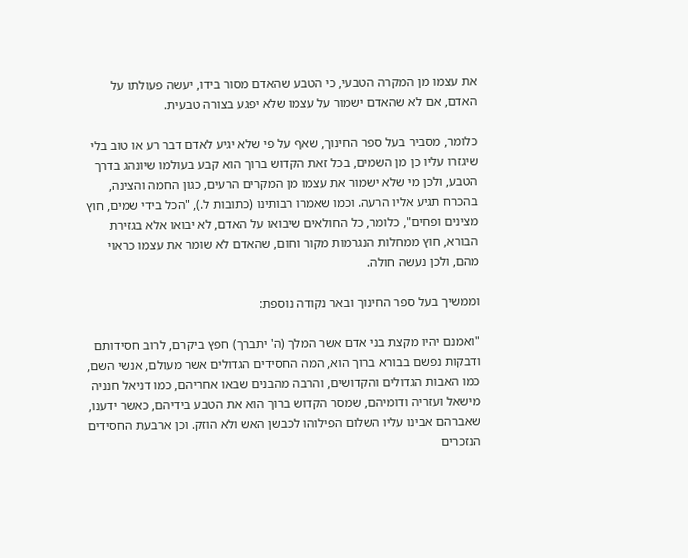את עצמו מן המקרה הטבעי, כי הטבע שהאדם מסור בידו, יעשה פעולתו על האדם, אם לא שהאדם ישמור על עצמו שלא יפגע בצורה טבעית.

כלומר, מסביר בעל ספר החינוך, שאף על פי שלא יגיע לאדם דבר רע או טוב בלי שיגזרו עליו כן מן השמים, בכל זאת הקדוש ברוך הוא קבע בעולמו שיונהג בדרך הטבע, ולכן מי שלא ישמור את עצמו מן המקרים הרעים, כגון החמה והצינה, בהכרח תגיע אליו הרעה. וכמו שאמרו רבותינו (כתובות ל.), "הכל בידי שמים, חוץ מצינים ופחים", כלומר, כל החולאים שיבואו על האדם, לא יבואו אלא בגזירת הבורא, חוץ ממחלות הנגרמות מקור וחום, שהאדם לא שומר את עצמו כראוי מהם, ולכן נעשה חולה.

וממשיך בעל ספר החינוך ובאר נקודה נוספת:

"ואמנם יהיו מקצת בני אדם אשר המלך (ה' יתברך) חפץ ביקרם, לרוב חסידותם ודבקות נפשם בבורא ברוך הוא, המה החסידים הגדולים אשר מעולם, אנשי השם, כמו האבות הגדולים והקדושים, והרבה מהבנים שבאו אחריהם, כמו דניאל חנניה מישאל ועזריה ודומיהם, שמסר הקדוש ברוך הוא את הטבע בידיהם, כאשר ידענו, שאברהם אבינו עליו השלום הפילוהו לכבשן האש ולא הוזק. וכן ארבעת החסידים הנזכרים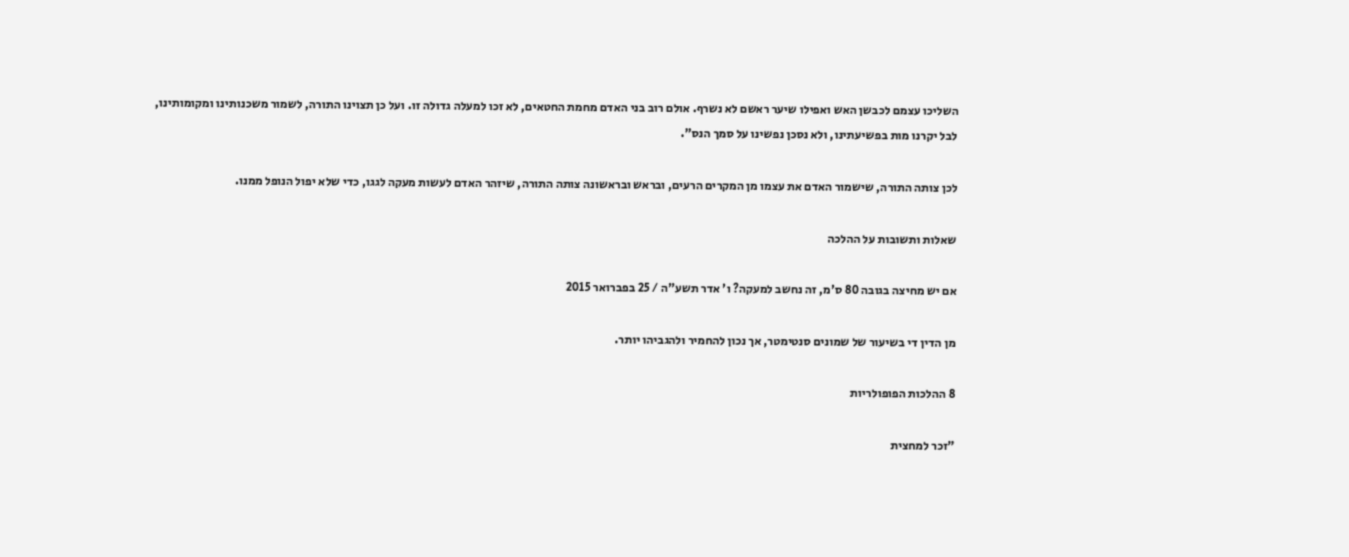השליכו עצמם לכבשן האש ואפילו שיער ראשם לא נשרף. אולם רוב בני האדם מחמת החטאים, לא זכו למעלה גדולה זו. ועל כן תצוינו התורה, לשמור משכנותינו ומקומותינו, לבל יקרנו מות בפשיעתינו, ולא נסכן נפשינו על סמך הנס".

לכן צותה התורה, שישמור האדם את עצמו מן המקרים הרעים, ובראש ובראשונה צותה התורה, שיזהר האדם לעשות מעקה לגגו, כדי שלא יפול הנופל ממנו.

שאלות ותשובות על ההלכה

אם יש מחיצה בגובה 80 ס'מ, זה נחשב למעקה? ו' אדר תשע"ה / 25 בפברואר 2015

מן הדין די בשיעור של שמונים סנטימטר, אך נכון להחמיר ולהגביהו יותר.

8 ההלכות הפופולריות

"זכר למחצית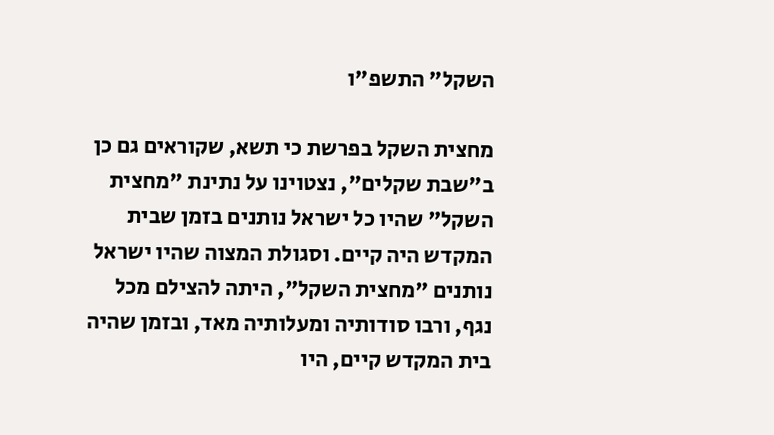השקל" התשפ"ו

מחצית השקל בפרשת כי תשא, שקוראים גם כן ב"שבת שקלים", נצטוינו על נתינת "מחצית השקל" שהיו כל ישראל נותנים בזמן שבית המקדש היה קיים. וסגולת המצוה שהיו ישראל נותנים "מחצית השקל", היתה להצילם מכל נגף, ורבו סודותיה ומעלותיה מאד, ובזמן שהיה בית המקדש קיים, היו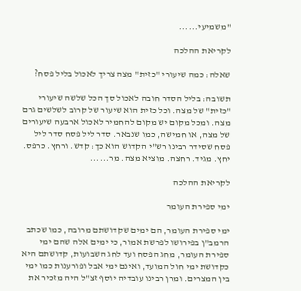"משמיעי......

לקריאת ההלכה

שאלה: כמה שיעורי "כזית" מצה צריך לאכול בליל פסח?

תשובה: בליל הסדר חובה לאכול סך הכל שלשה שיעורי "כזית" של מצה. וכל כזית הוא שיעור של קרוב לשלשים גרם מצה. ומכל מקום יש מקום להחמיר לאכול ארבעה שיעורים של מצה, או חמישה, כמו שנבאר. סדר ליל פסח סדר ליל פסח שסידר רבינו רש"י הקדוש הוא כך: קדש. ורחץ. כרפס. יחץ. מגיד. רחצה. מוציא מצה. מר......

לקריאת ההלכה

ימי ספירת העומר

ימי ספירת העומר, הם ימים שקדושתם מרובה, כמו שכתב הרמב"ן בפירושו לפרשת אמור, כי ימים אלה שהם ימי ספירת העומר, מחג הפסח ועד לחג השבועות, קדושתם היא כקדושת ימי חול המועד, ואינם ימי אבל ופורענות כמו ימי בין המצרים. ומרן רבינו עובדיה יוסף זצ"ל היה מזכיר את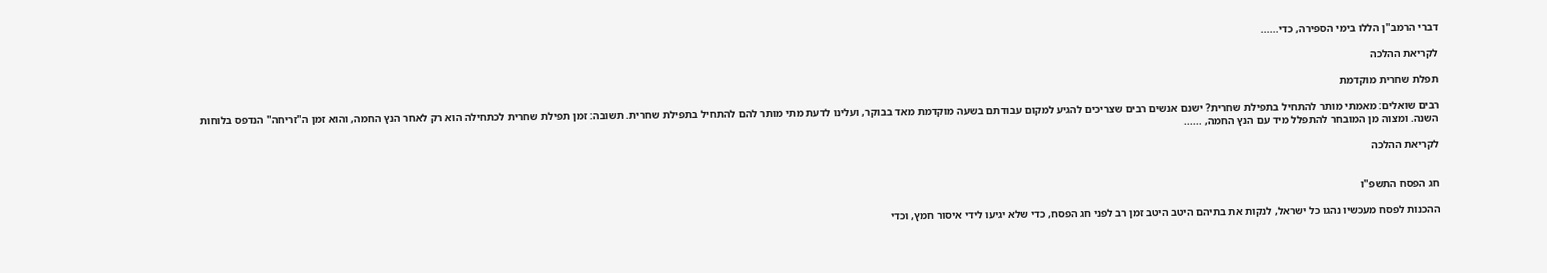דברי הרמב"ן הללו בימי הספירה, כדי......

לקריאת ההלכה

תפלת שחרית מוקדמת

רבים שואלים: מאמתי מותר להתחיל בתפילת שחרית? ישנם אנשים רבים שצריכים להגיע למקום עבודתם בשעה מוקדמת מאד בבוקר, ועלינו לדעת מתי מותר להם להתחיל בתפילת שחרית. תשובה: זמן תפילת שחרית לכתחילה הוא רק לאחר הנץ החמה, והוא זמן ה"זריחה" הנדפס בלוחות השנה. ומצוה מן המובחר להתפלל מיד עם הנץ החמה, ......

לקריאת ההלכה


חג הפסח התשפ"ו

ההכנות לפסח מעכשיו נהגו כל ישראל, לנקות את בתיהם היטב היטב זמן רב לפני חג הפסח, כדי שלא יגיעו לידי איסור חמץ, וכדי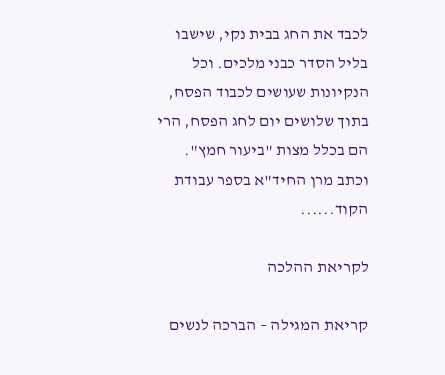לכבד את החג בבית נקי, שישבו בליל הסדר כבני מלכים. וכל הנקיונות שעושים לכבוד הפסח, בתוך שלושים יום לחג הפסח, הרי הם בכלל מצות "ביעור חמץ". וכתב מרן החיד"א בספר עבודת הקוד......

לקריאת ההלכה

קריאת המגילה – הברכה לנשים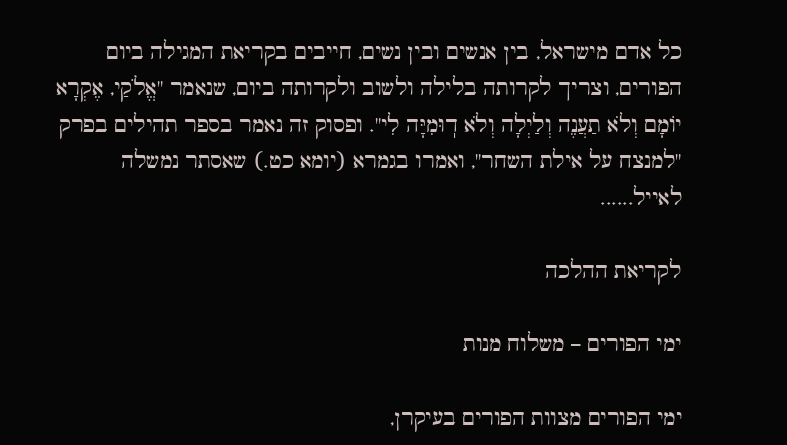כל אדם מישראל, בין אנשים ובין נשים, חייבים בקריאת המגילה ביום הפורים, וצריך לקרותה בלילה ולשוב ולקרותה ביום, שנאמר "אֱלֹקַי, אֶקְרָא יוֹמָם וְלֹא תַעֲנֶה וְלַיְלָה וְלֹא דֽוּמִיָּה לִי". ופסוק זה נאמר בספר תהילים בפרק "למנצח על אילת השחר", ואמרו בגמרא (יומא כט.) שאסתר נמשלה לאייל......

לקריאת ההלכה

ימי הפורים – משלוח מנות

ימי הפורים מצוות הפורים בעיקרן,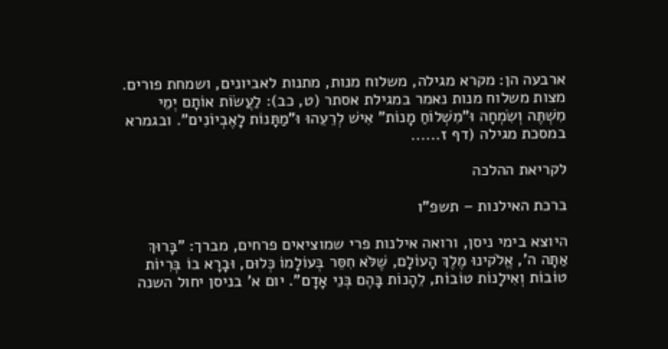ארבעה הן: מקרא מגילה, משלוח מנות, מתנות לאביונים, ושמחת פורים. מצות משלוח מנות נאמר במגילת אסתר (ט, כב): לַעֲשׂוֹת אוֹתָם יְמֵי מִשְׁתֶּה וְשִׂמְחָה וּ"מִשְׁלוֹחַ מָנוֹת" אִישׁ לְרֵעֵהוּ וּ"מַתָּנוֹת לָאֶבְיוֹנִים". ובגמרא במסכת מגילה (דף ז......

לקריאת ההלכה

ברכת האילנות – תשפ"ו

היוצא בימי ניסן, ורואה אילנות פרי שמוציאים פרחים, מברך: "בָּרוּךְ אַתָּה ה', אֱלֹקינוּ מֶלֶךְ הָעוֹלָם, שֶׁלֹּא חִסֵּר בְּעוֹלָמוֹ כְּלוּם, וּבָרָא בוֹ בְּרִיוֹת טוֹבוֹת וְאִילָנוֹת טוֹבוֹת, לֵהָנוֹת בָּהֶם בְּנֵי אָדָם". יום א' בניסן יחול השנה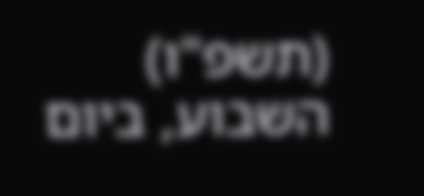(תשפ"ו) השבוע, ביום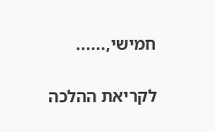חמישי,......

לקריאת ההלכה